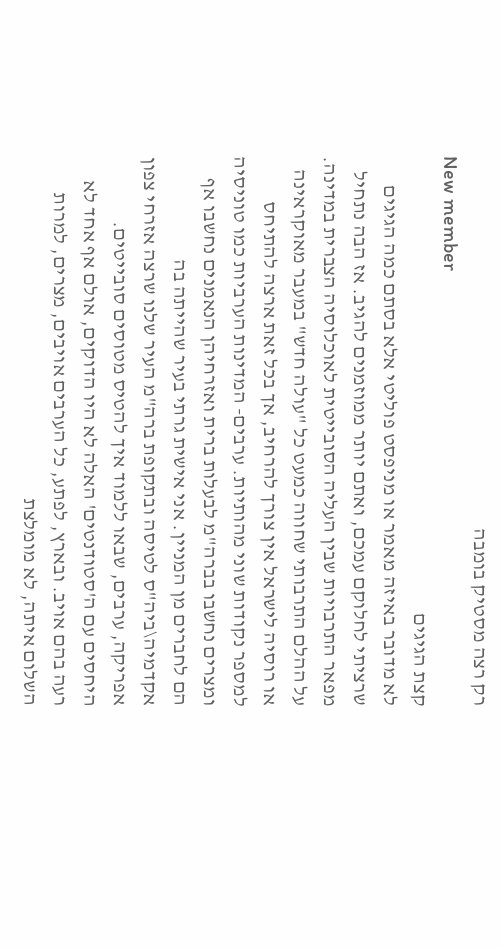רק רצה מסטיק בומבה
New member
קצת הגיגים
לא מדובר באיזה מאמר או מניפסט פוליטי אלא בסתם כמה הגיגים שרציתי לחלוקם עמכם, ואתם יותר ממוזמנים להגיב. אז הבה נתחיל מפאר התרבויות שבין העליה הסובייטית לאוכלוסיה הצברית במדינה. על ההלם התרבותי שחווה כמעט כל "עולה חדש" במעבר מאוקראינה או רוסיה לישראל אין צורך להרחיב, אך בכל זאת ארצה להתיחס למספר נקודות שוני מהותיות. ערבים- המדינות הערביות כמו טוניסיה ומצרים נחשבו בברה"מ לבעלות ברית ואזרחיהן הנאמנים נחשבו אף הם לחברים מן המניין. אני אישית גרתי בעיר שהייתה בה אקדמיה\ביה"ס לטיסה ובתקופת ברה"מ העיר שלנו שרצה אזרחי צפון אפריקה, ערבים, שבאו ללמוד איך להטיס מטוסים סובייטים. היחסים עם ה'סטודנטים' האלה לא היו הדוקים, אולם אף אחד לא רעה בהם אויב. ובארץ, לפתע, כל הערבים אויבים, מצרים, למרות השלום איתה, לא מומלצת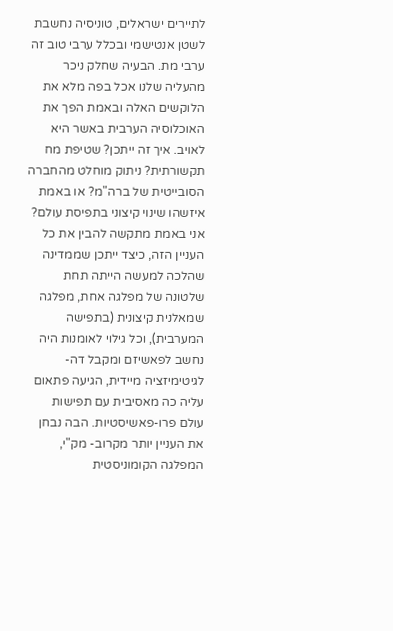לתיירים ישראלים, טוניסיה נחשבת לשטן אנטישמי ובכלל ערבי טוב זה ערבי מת. הבעיה שחלק ניכר מהעליה שלנו אכל בפה מלא את הלוקשים האלה ובאמת הפך את האוכלוסיה הערבית באשר היא לאויב. איך זה ייתכן? שטיפת מח תקשורתית? ניתוק מוחלט מהחברה הסובייטית של ברה"מ? או באמת איזשהו שינוי קיצוני בתפיסת עולם? אני באמת מתקשה להבין את כל העניין הזה, כיצד ייתכן שממדינה שהלכה למעשה הייתה תחת שלטונה של מפלגה אחת, מפלגה שמאלנית קיצונית (בתפישה המערבית), וכל גילוי לאומנות היה נחשב לפאשיזם ומקבל דה-לגיטימיזציה מיידית, הגיעה פתאום עליה כה מאסיבית עם תפישות עולם פרו-פאשיסטיות. הבה נבחן את העניין יותר מקרוב- מק"י, המפלגה הקומוניסטית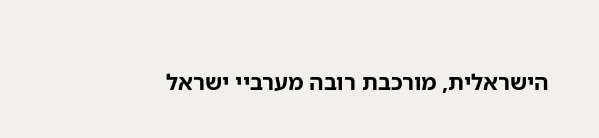הישראלית, מורכבת רובה מערביי ישראל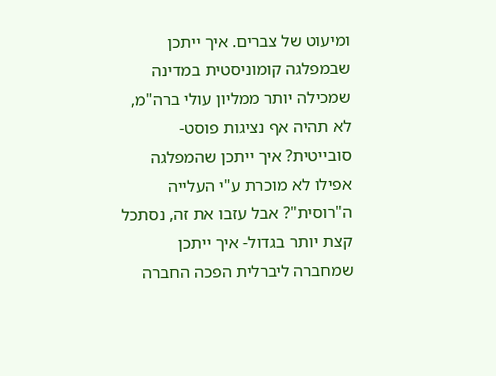ומיעוט של צברים. איך ייתכן שבמפלגה קומוניסטית במדינה שמכילה יותר ממליון עולי ברה"מ, לא תהיה אף נציגות פוסט-סובייטית? איך ייתכן שהמפלגה אפילו לא מוכרת ע"י העלייה ה"רוסית"? אבל עזבו את זה, נסתכל קצת יותר בגדול- איך ייתכן שמחברה ליברלית הפכה החברה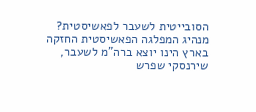הסובייטית לשעבר לפאשיסטית? מנהיג המפלגה הפאשיסטית החזקה בארץ הינו יוצא ברה"מ לשעבר, שירנסקי שפרש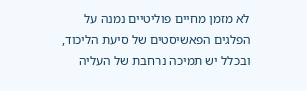לא מזמן מחיים פוליטיים נמנה על הפלגים הפאשיסטים של סיעת הליכוד, ובכלל יש תמיכה נרחבת של העליה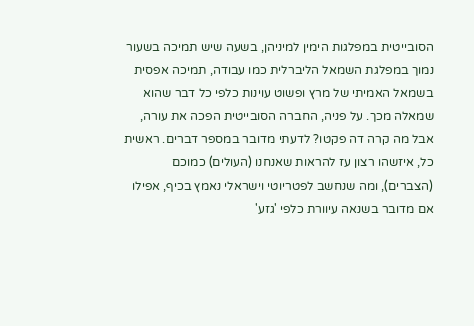הסובייטית במפלגות הימין למיניהן, בשעה שיש תמיכה בשעור נמוך במפלגת השמאל הליברלית כמו עבודה, תמיכה אפסית בשמאל האמיתי של מרץ ופשוט עוינות כלפי כל דבר שהוא שמאלה מכך. על פניה, החברה הסובייטית הפכה את עורה, אבל מה קרה דה פקטו? לדעתי מדובר במספר דברים. ראשית כל, איזשהו רצון עז להראות שאנחנו (העולים) כמוכם (הצברים), ומה שנחשב לפטריוטי וישראלי נאמץ בכיף, אפילו אם מדובר בשנאה עיוורת כלפי 'גזע'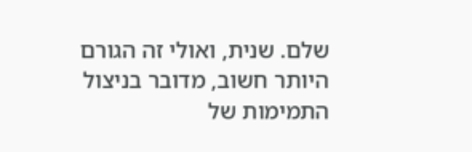שלם. שנית, ואולי זה הגורם היותר חשוב, מדובר בניצול התמימות של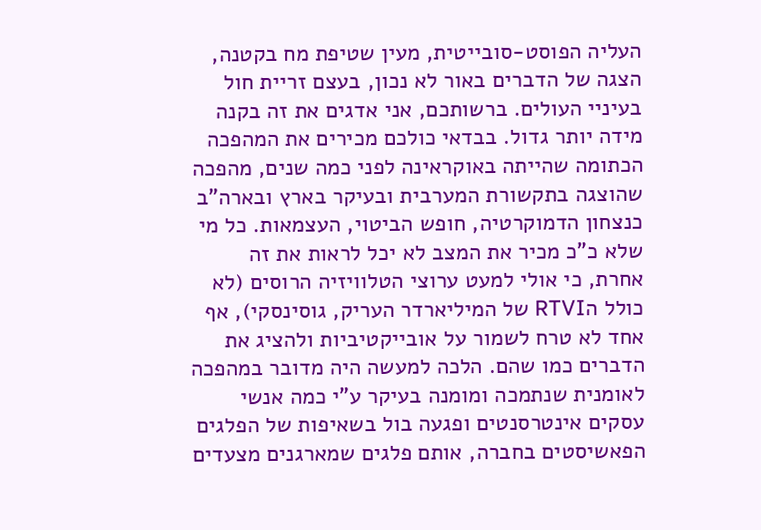העליה הפוסט-סובייטית, מעין שטיפת מח בקטנה, הצגה של הדברים באור לא נכון, בעצם זריית חול בעיניי העולים. ברשותכם, אני אדגים את זה בקנה מידה יותר גדול. בבדאי כולכם מכירים את המהפכה הכתומה שהייתה באוקראינה לפני כמה שנים, מהפכה שהוצגה בתקשורת המערבית ובעיקר בארץ ובארה"ב כנצחון הדמוקרטיה, חופש הביטוי, העצמאות. כל מי שלא כ"כ מכיר את המצב לא יכל לראות את זה אחרת, כי אולי למעט ערוצי הטלוויזיה הרוסים (לא כולל הRTVI של המיליארדר העריק, גוסינסקי), אף אחד לא טרח לשמור על אובייקטיביות ולהציג את הדברים כמו שהם. הלכה למעשה היה מדובר במהפכה לאומנית שנתמכה ומומנה בעיקר ע"י כמה אנשי עסקים אינטרסנטים ופגעה בול בשאיפות של הפלגים הפאשיסטים בחברה, אותם פלגים שמארגנים מצעדים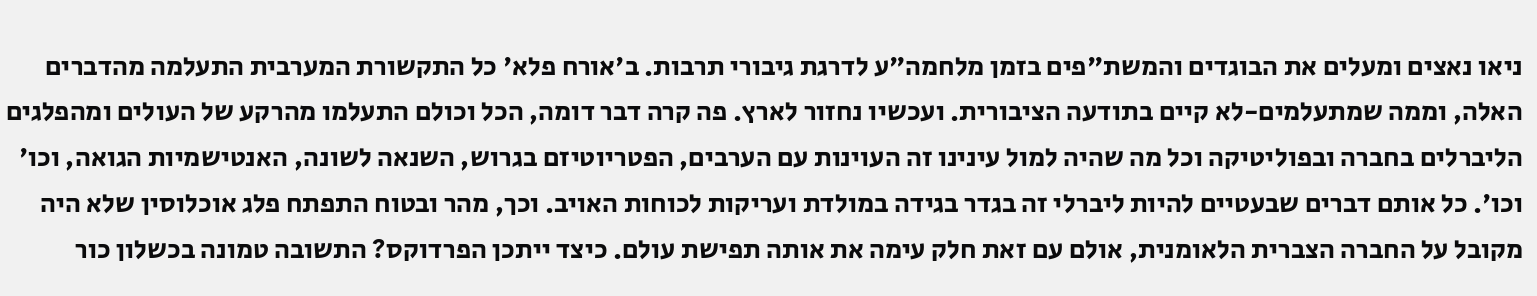ניאו נאצים ומעלים את הבוגדים והמשת"פים בזמן מלחמה"ע לדרגת גיבורי תרבות. ב'אורח פלא' כל התקשורת המערבית התעלמה מהדברים האלה, וממה שמתעלמים-לא קיים בתודעה הציבורית. ועכשיו נחזור לארץ. פה קרה דבר דומה, הכל וכולם התעלמו מהרקע של העולים ומהפלגים הליברלים בחברה ובפוליטיקה וכל מה שהיה למול עינינו זה העוינות עם הערבים, הפטריוטיזם בגרוש, השנאה לשונה, האנטישמיות הגואה, וכו' וכו'. כל אותם דברים שבעטיים להיות ליברלי זה בגדר בגידה במולדת ועריקות לכוחות האויב. וכך, מהר ובטוח התפתח פלג אוכלוסין שלא היה מקובל על החברה הצברית הלאומנית, אולם עם זאת חלק עימה את אותה תפישת עולם. כיצד ייתכן הפרדוקס? התשובה טמונה בכשלון כור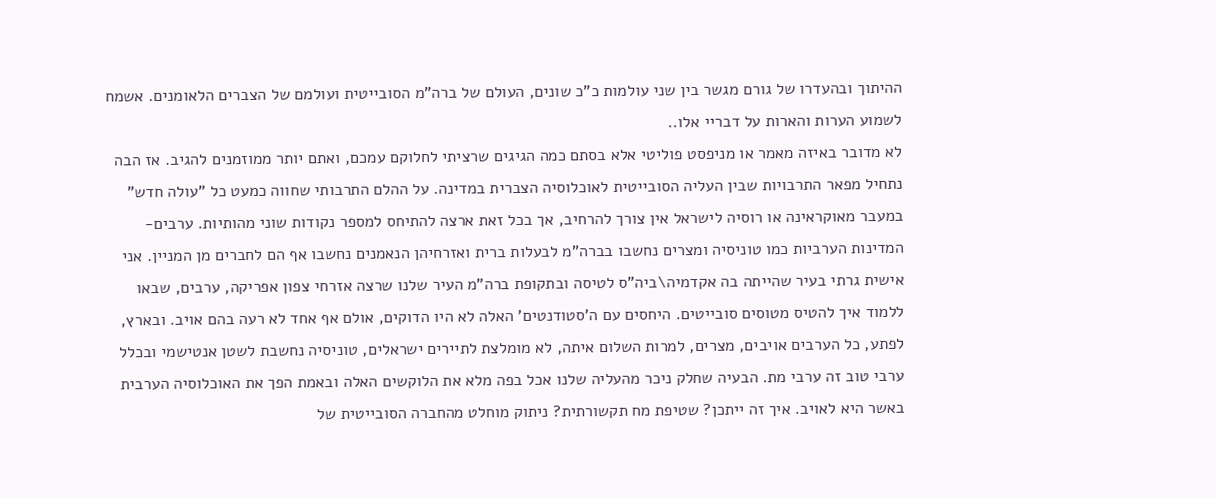ההיתוך ובהעדרו של גורם מגשר בין שני עולמות כ"כ שונים, העולם של ברה"מ הסובייטית ועולמם של הצברים הלאומנים. אשמח לשמוע הערות והארות על דבריי אלו..
לא מדובר באיזה מאמר או מניפסט פוליטי אלא בסתם כמה הגיגים שרציתי לחלוקם עמכם, ואתם יותר ממוזמנים להגיב. אז הבה נתחיל מפאר התרבויות שבין העליה הסובייטית לאוכלוסיה הצברית במדינה. על ההלם התרבותי שחווה כמעט כל "עולה חדש" במעבר מאוקראינה או רוסיה לישראל אין צורך להרחיב, אך בכל זאת ארצה להתיחס למספר נקודות שוני מהותיות. ערבים- המדינות הערביות כמו טוניסיה ומצרים נחשבו בברה"מ לבעלות ברית ואזרחיהן הנאמנים נחשבו אף הם לחברים מן המניין. אני אישית גרתי בעיר שהייתה בה אקדמיה\ביה"ס לטיסה ובתקופת ברה"מ העיר שלנו שרצה אזרחי צפון אפריקה, ערבים, שבאו ללמוד איך להטיס מטוסים סובייטים. היחסים עם ה'סטודנטים' האלה לא היו הדוקים, אולם אף אחד לא רעה בהם אויב. ובארץ, לפתע, כל הערבים אויבים, מצרים, למרות השלום איתה, לא מומלצת לתיירים ישראלים, טוניסיה נחשבת לשטן אנטישמי ובכלל ערבי טוב זה ערבי מת. הבעיה שחלק ניכר מהעליה שלנו אכל בפה מלא את הלוקשים האלה ובאמת הפך את האוכלוסיה הערבית באשר היא לאויב. איך זה ייתכן? שטיפת מח תקשורתית? ניתוק מוחלט מהחברה הסובייטית של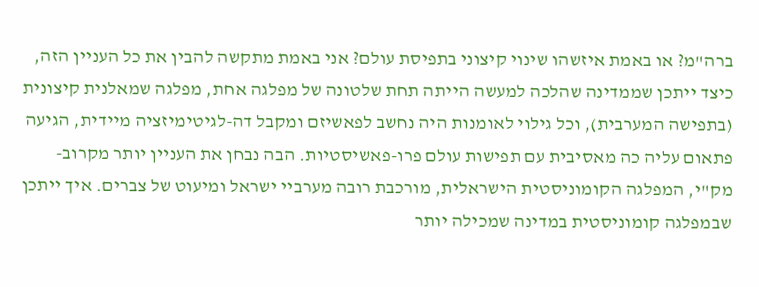ברה"מ? או באמת איזשהו שינוי קיצוני בתפיסת עולם? אני באמת מתקשה להבין את כל העניין הזה, כיצד ייתכן שממדינה שהלכה למעשה הייתה תחת שלטונה של מפלגה אחת, מפלגה שמאלנית קיצונית (בתפישה המערבית), וכל גילוי לאומנות היה נחשב לפאשיזם ומקבל דה-לגיטימיזציה מיידית, הגיעה פתאום עליה כה מאסיבית עם תפישות עולם פרו-פאשיסטיות. הבה נבחן את העניין יותר מקרוב- מק"י, המפלגה הקומוניסטית הישראלית, מורכבת רובה מערביי ישראל ומיעוט של צברים. איך ייתכן שבמפלגה קומוניסטית במדינה שמכילה יותר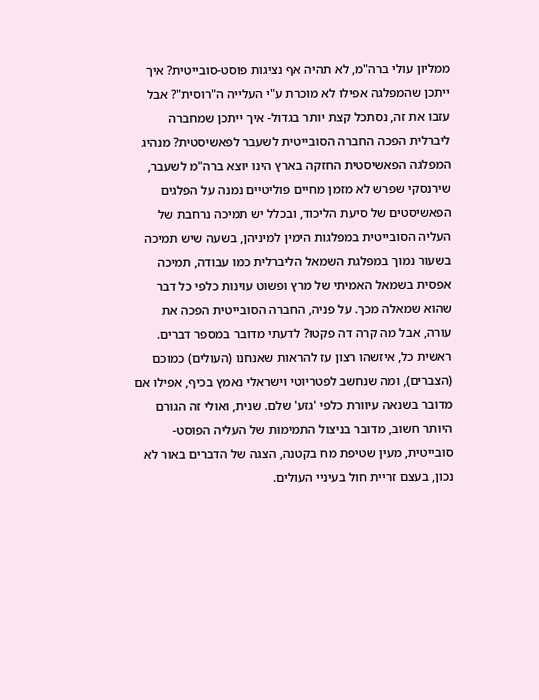ממליון עולי ברה"מ, לא תהיה אף נציגות פוסט-סובייטית? איך ייתכן שהמפלגה אפילו לא מוכרת ע"י העלייה ה"רוסית"? אבל עזבו את זה, נסתכל קצת יותר בגדול- איך ייתכן שמחברה ליברלית הפכה החברה הסובייטית לשעבר לפאשיסטית? מנהיג המפלגה הפאשיסטית החזקה בארץ הינו יוצא ברה"מ לשעבר, שירנסקי שפרש לא מזמן מחיים פוליטיים נמנה על הפלגים הפאשיסטים של סיעת הליכוד, ובכלל יש תמיכה נרחבת של העליה הסובייטית במפלגות הימין למיניהן, בשעה שיש תמיכה בשעור נמוך במפלגת השמאל הליברלית כמו עבודה, תמיכה אפסית בשמאל האמיתי של מרץ ופשוט עוינות כלפי כל דבר שהוא שמאלה מכך. על פניה, החברה הסובייטית הפכה את עורה, אבל מה קרה דה פקטו? לדעתי מדובר במספר דברים. ראשית כל, איזשהו רצון עז להראות שאנחנו (העולים) כמוכם (הצברים), ומה שנחשב לפטריוטי וישראלי נאמץ בכיף, אפילו אם מדובר בשנאה עיוורת כלפי 'גזע' שלם. שנית, ואולי זה הגורם היותר חשוב, מדובר בניצול התמימות של העליה הפוסט-סובייטית, מעין שטיפת מח בקטנה, הצגה של הדברים באור לא נכון, בעצם זריית חול בעיניי העולים.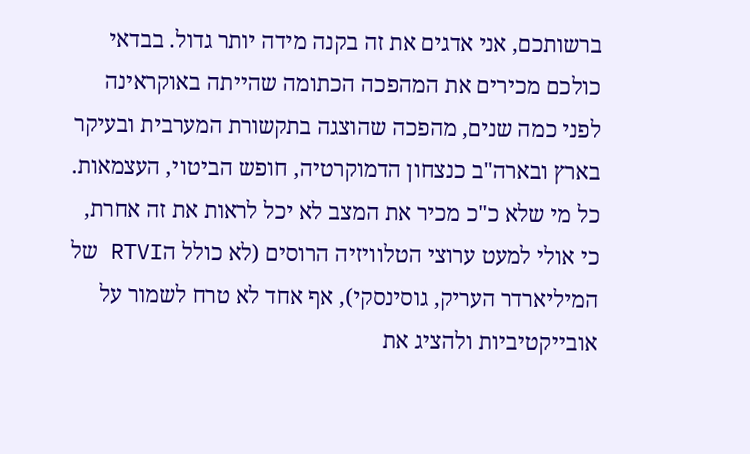ברשותכם, אני אדגים את זה בקנה מידה יותר גדול. בבדאי כולכם מכירים את המהפכה הכתומה שהייתה באוקראינה לפני כמה שנים, מהפכה שהוצגה בתקשורת המערבית ובעיקר בארץ ובארה"ב כנצחון הדמוקרטיה, חופש הביטוי, העצמאות. כל מי שלא כ"כ מכיר את המצב לא יכל לראות את זה אחרת, כי אולי למעט ערוצי הטלוויזיה הרוסים (לא כולל הRTVI של המיליארדר העריק, גוסינסקי), אף אחד לא טרח לשמור על אובייקטיביות ולהציג את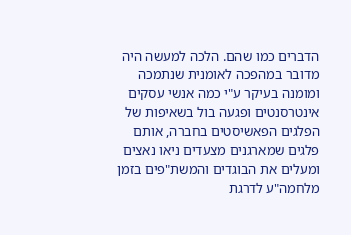הדברים כמו שהם. הלכה למעשה היה מדובר במהפכה לאומנית שנתמכה ומומנה בעיקר ע"י כמה אנשי עסקים אינטרסנטים ופגעה בול בשאיפות של הפלגים הפאשיסטים בחברה, אותם פלגים שמארגנים מצעדים ניאו נאצים ומעלים את הבוגדים והמשת"פים בזמן מלחמה"ע לדרגת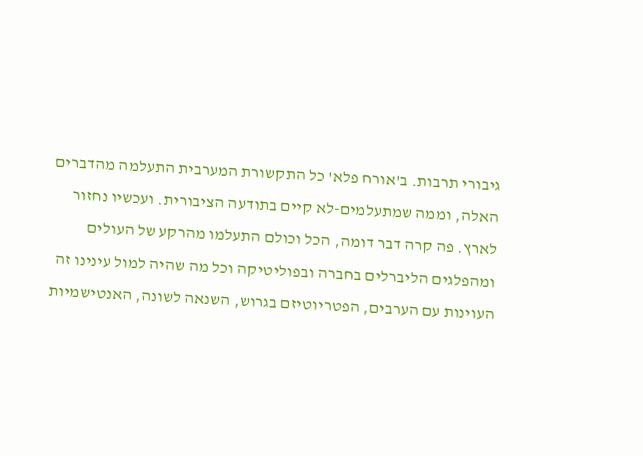גיבורי תרבות. ב'אורח פלא' כל התקשורת המערבית התעלמה מהדברים האלה, וממה שמתעלמים-לא קיים בתודעה הציבורית. ועכשיו נחזור לארץ. פה קרה דבר דומה, הכל וכולם התעלמו מהרקע של העולים ומהפלגים הליברלים בחברה ובפוליטיקה וכל מה שהיה למול עינינו זה העוינות עם הערבים, הפטריוטיזם בגרוש, השנאה לשונה, האנטישמיות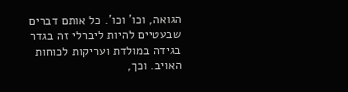הגואה, וכו' וכו'. כל אותם דברים שבעטיים להיות ליברלי זה בגדר בגידה במולדת ועריקות לכוחות האויב. וכך,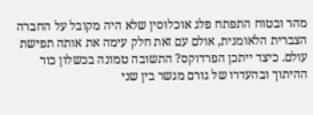מהר ובטוח התפתח פלג אוכלוסין שלא היה מקובל על החברה הצברית הלאומנית, אולם עם זאת חלק עימה את אותה תפישת עולם. כיצד ייתכן הפרדוקס? התשובה טמונה בכשלון כור ההיתוך ובהעדרו של גורם מגשר בין שני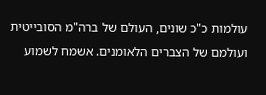עולמות כ"כ שונים, העולם של ברה"מ הסובייטית ועולמם של הצברים הלאומנים. אשמח לשמוע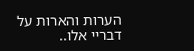הערות והארות על דבריי אלו..